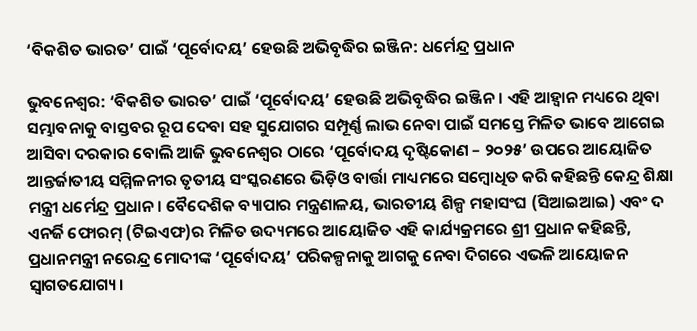‘ବିକଶିତ ଭାରତ’ ପାଇଁ ‘ପୂର୍ବୋଦୟ’ ହେଉଛି ଅଭିବୃଦ୍ଧିର ଇଞ୍ଜିନ: ଧର୍ମେନ୍ଦ୍ର ପ୍ରଧାନ

ଭୁବନେଶ୍ୱର: ‘ବିକଶିତ ଭାରତ’ ପାଇଁ ‘ପୂର୍ବୋଦୟ’ ହେଉଛି ଅଭିବୃଦ୍ଧିର ଇଞ୍ଜିନ। ଏହି ଆହ୍ୱାନ ମଧ୍ୟରେ ଥିବା ସମ୍ଭାବନାକୁ ବାସ୍ତବର ରୂପ ଦେବା ସହ ସୁଯୋଗର ସମ୍ପୂର୍ଣ୍ଣ ଲାଭ ନେବା ପାଇଁ ସମସ୍ତେ ମିଳିତ ଭାବେ ଆଗେଇ ଆସିବା ଦରକାର ବୋଲି ଆଜି ଭୁବନେଶ୍ୱର ଠାରେ ‘ପୂର୍ବୋଦୟ ଦୃଷ୍ଟିକୋଣ – ୨୦୨୫’ ଉପରେ ଆୟୋଜିତ ଆନ୍ତର୍ଜାତୀୟ ସମ୍ମିଳନୀର ତୃତୀୟ ସଂସ୍କରଣରେ ଭିଡ଼ିଓ ବାର୍ତ୍ତା ମାଧ୍ୟମରେ ସମ୍ବୋଧିତ କରି କହିଛନ୍ତି କେନ୍ଦ୍ର ଶିକ୍ଷା ମନ୍ତ୍ରୀ ଧର୍ମେନ୍ଦ୍ର ପ୍ରଧାନ। ବୈଦେଶିକ ବ୍ୟାପାର ମନ୍ତ୍ରଣାଳୟ, ଭାରତୀୟ ଶିଳ୍ପ ମହାସଂଘ (ସିଆଇଆଇ) ଏବଂ ଦ ଏନର୍ଜି ଫୋରମ୍ (ଟିଇଏଫ)ର ମିଳିତ ଉଦ୍ୟମରେ ଆୟୋଜିତ ଏହି କାର୍ଯ୍ୟକ୍ରମରେ ଶ୍ରୀ ପ୍ରଧାନ କହିଛନ୍ତି, ପ୍ରଧାନମନ୍ତ୍ରୀ ନରେନ୍ଦ୍ର ମୋଦୀଙ୍କ ‘ପୂର୍ବୋଦୟ’ ପରିକଳ୍ପନାକୁ ଆଗକୁ ନେବା ଦିଗରେ ଏଭଳି ଆୟୋଜନ ସ୍ୱାଗତଯୋଗ୍ୟ।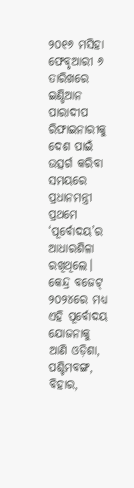୨୦୧୬ ମସିହା ଫେବୃଆରୀ ୬ ତାରିଖରେ ଇଣ୍ଡିଆନ ପାରାଦୀପ ରିଫାଇନାରୀକୁ ଦେଶ ପାଇଁ ଉତ୍ସର୍ଗ କରିବା ସମୟରେ ପ୍ରଧାନମନ୍ତ୍ରୀ ପ୍ରଥମେ ‘ପୂର୍ବୋଦୟ’ର ଆଧାରଶିଳା ରଖିଥିଲେ। କେନ୍ଦ୍ର ବଜେଟ୍ ୨୦୨୪ରେ ମଧ୍ୟ ଏହି ପୂର୍ବୋଦୟ ଯୋଜନାକୁ ଆଣି ଓଡ଼ିଶା, ପଶ୍ଚିମବଙ୍ଗ, ବିହାର,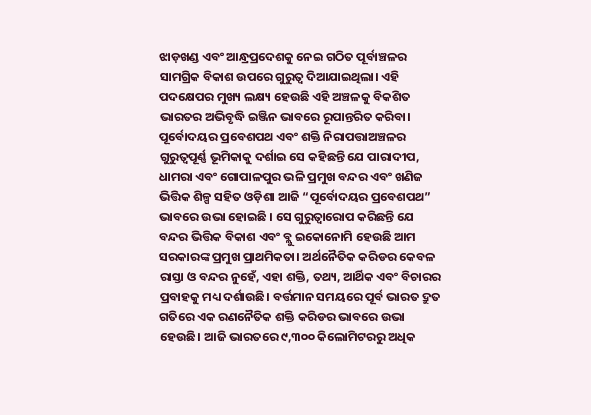ଝାଡ଼ଖଣ୍ଡ ଏବଂ ଆନ୍ଧ୍ରପ୍ରଦେଶକୁ ନେଇ ଗଠିତ ପୂର୍ବାଞ୍ଚଳର ସାମଗ୍ରିକ ବିକାଶ ଉପରେ ଗୁରୁତ୍ୱ ଦିଆଯାଇଥିଲା। ଏହି ପଦକ୍ଷେପର ମୁଖ୍ୟ ଲକ୍ଷ୍ୟ ହେଉଛି ଏହି ଅଞ୍ଚଳକୁ ବିକଶିତ ଭାରତର ଅଭିବୃଦ୍ଧି ଇଞ୍ଜିନ ଭାବରେ ରୂପାନ୍ତରିତ କରିବା। ପୂର୍ବୋଦୟର ପ୍ରବେଶପଥ ଏବଂ ଶକ୍ତି ନିରାପତ୍ତାଅଞ୍ଚଳର ଗୁରୁତ୍ୱପୂର୍ଣ୍ଣ ଭୂମିକାକୁ ଦର୍ଶାଇ ସେ କହିଛନ୍ତି ଯେ ପାରାଦୀପ, ଧାମରା ଏବଂ ଗୋପାଳପୁର ଭଳି ପ୍ରମୁଖ ବନ୍ଦର ଏବଂ ଖଣିଜ ଭିତ୍ତିକ ଶିଳ୍ପ ସହିତ ଓଡ଼ିଶା ଆଜି “ପୂର୍ବୋଦୟର ପ୍ରବେଶପଥ” ଭାବରେ ଉଭା ହୋଇଛି । ସେ ଗୁରୁତ୍ୱାରୋପ କରିଛନ୍ତି ଯେ ବନ୍ଦର ଭିତ୍ତିକ ବିକାଶ ଏବଂ ବ୍ଲୁ ଇକୋନୋମି ହେଉଛି ଆମ ସରକାରଙ୍କ ପ୍ରମୁଖ ପ୍ରାଥମିକତା। ଅର୍ଥନୈତିକ କରିଡର କେବଳ ରାସ୍ତା ଓ ବନ୍ଦର ନୁହେଁ, ଏହା ଶକ୍ତି, ତଥ୍ୟ, ଆର୍ଥିକ ଏବଂ ବିଚାରର ପ୍ରବାହକୁ ମଧ୍ୟ ଦର୍ଶାଉଛି। ବର୍ତ୍ତମାନ ସମୟରେ ପୂର୍ବ ଭାରତ ଦ୍ରୁତ ଗତିରେ ଏକ ରଣନୈତିକ ଶକ୍ତି କରିଡର ଭାବରେ ଉଭା ହେଉଛି। ଆଜି ଭାରତରେ ୯,୩୦୦ କିଲୋମିଟରରୁ ଅଧିକ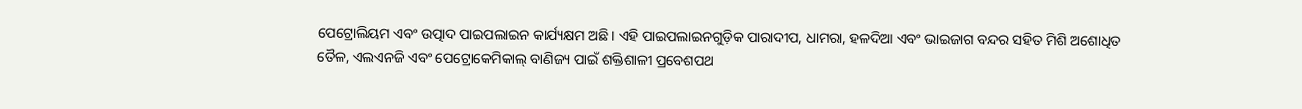ପେଟ୍ରୋଲିୟମ ଏବଂ ଉତ୍ପାଦ ପାଇପଲାଇନ କାର୍ଯ୍ୟକ୍ଷମ ଅଛି। ଏହି ପାଇପଲାଇନଗୁଡ଼ିକ ପାରାଦୀପ, ଧାମରା, ହଳଦିଆ ଏବଂ ଭାଇଜାଗ ବନ୍ଦର ସହିତ ମିଶି ଅଶୋଧିତ ତୈଳ, ଏଲଏନଜି ଏବଂ ପେଟ୍ରୋକେମିକାଲ୍ ବାଣିଜ୍ୟ ପାଇଁ ଶକ୍ତିଶାଳୀ ପ୍ରବେଶପଥ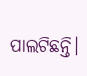ପାଲଟିଛନ୍ତି।